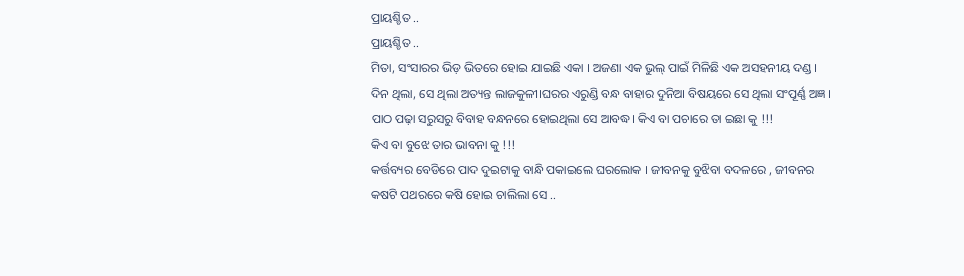ପ୍ରାୟଶ୍ଚିତ ..
ପ୍ରାୟଶ୍ଚିତ ..
ମିତା, ସଂସାରର ଭିଡ଼ ଭିତରେ ହୋଇ ଯାଇଛି ଏକା । ଅଜଣା ଏକ ଭୁଲ୍ ପାଇଁ ମିଳିଛି ଏକ ଅସହନୀୟ ଦଣ୍ଡ ।
ଦିନ ଥିଲା, ସେ ଥିଲା ଅତ୍ୟନ୍ତ ଲାଜକୁଳୀ।ଘରର ଏରୁଣ୍ଡି ବନ୍ଧ ବାହାର ଦୁନିଆ ବିଷୟରେ ସେ ଥିଲା ସଂପୂର୍ଣ୍ଣ ଅଜ୍ଞ । ପାଠ ପଢ଼ା ସରୁସରୁ ବିବାହ ବନ୍ଧନରେ ହୋଇଥିଲା ସେ ଆବଦ୍ଧ। କିଏ ବା ପଚାରେ ତା ଇଛା କୁ !!!
କିଏ ବା ବୁଝେ ତାର ଭାବନା କୁ !!!
କର୍ତ୍ତବ୍ୟର ବେଡିରେ ପାଦ ଦୁଇଟାକୁ ବାନ୍ଧି ପକାଇଲେ ଘରଲୋକ । ଜୀବନକୁ ବୁଝିବା ବଦଳରେ , ଜୀବନର କଷଟି ପଥରରେ କଷି ହୋଇ ଚାଲିଲା ସେ ..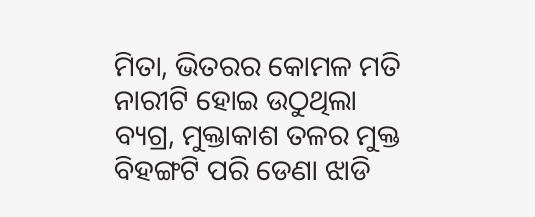ମିତା, ଭିତରର କୋମଳ ମତି ନାରୀଟି ହୋଇ ଉଠୁଥିଲା ବ୍ୟଗ୍ର, ମୁକ୍ତାକାଶ ତଳର ମୁକ୍ତ ବିହଙ୍ଗଟି ପରି ଡେଣା ଝାଡି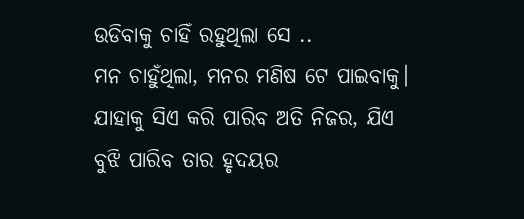ଉଡିବାକୁ ଚାହିଁ ରହୁଥିଲା ସେ ..
ମନ ଚାହୁଁଥିଲା, ମନର ମଣିଷ ଟେ ପାଇବାକୁ। ଯାହାକୁ ସିଏ କରି ପାରିବ ଅତି ନିଜର, ଯିଏ ବୁଝି ପାରିବ ତାର ହୃଦୟର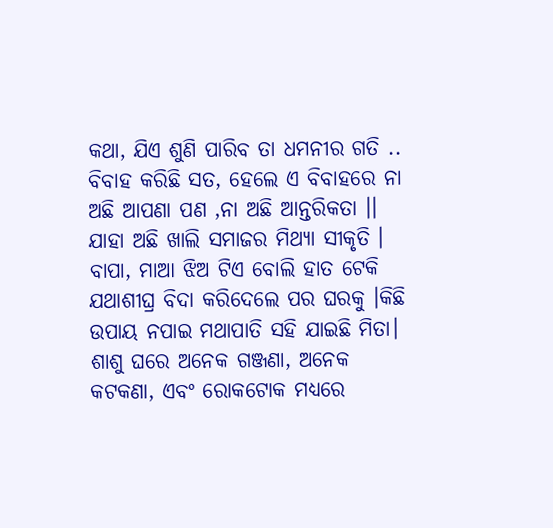କଥା, ଯିଏ ଶୁଣି ପାରିବ ତା ଧମନୀର ଗତି ..
ବିବାହ କରିଛି ସତ, ହେଲେ ଏ ବିବାହରେ ନା ଅଛି ଆପଣା ପଣ ,ନା ଅଛି ଆନ୍ତରିକତା ।। ଯାହା ଅଛି ଖାଲି ସମାଜର ମିଥ୍ୟା ସୀକୃତି ।
ବାପା, ମାଆ ଝିଅ ଟିଏ ବୋଲି ହାତ ଟେକି ଯଥାଶୀଘ୍ର ବିଦା କରିଦେଲେ ପର ଘରକୁ ।କିଛି ଉପାୟ ନପାଇ ମଥାପାତି ସହି ଯାଇଛି ମିତା।
ଶାଶୁ ଘରେ ଅନେକ ଗଞ୍ଜଣା, ଅନେକ କଟକଣା, ଏବଂ ରୋକଟୋକ ମଧ୍ୟରେ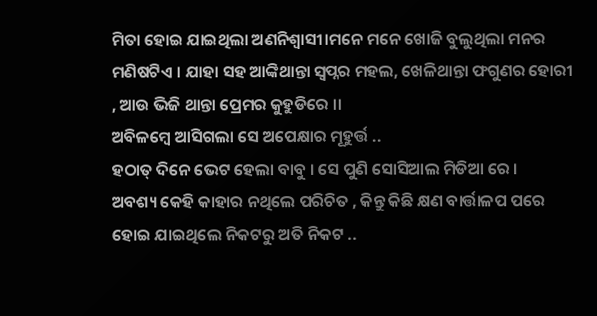ମିତା ହୋଇ ଯାଇଥିଲା ଅଣନିଶ୍ୱାସୀ।ମନେ ମନେ ଖୋଜି ବୁଲୁଥିଲା ମନର ମଣିଷଟିଏ । ଯାହା ସହ ଆଙ୍କିଥାନ୍ତା ସ୍ୱପ୍ନର ମହଲ, ଖେଳିଥାନ୍ତା ଫଗୁଣର ହୋରୀ , ଆଉ ଭିଜି ଥାନ୍ତା ପ୍ରେମର କୁହୁଡିରେ ।।
ଅବିଳମ୍ବେ ଆସିଗଲା ସେ ଅପେକ୍ଷାର ମୂହୁର୍ତ୍ତ ..
ହଠାତ୍ ଦିନେ ଭେଟ ହେଲା ବାବୁ । ସେ ପୁଣି ସୋସିଆଲ ମିଡିଆ ରେ ।
ଅବଶ୍ୟ କେହି କାହାର ନଥିଲେ ପରିଚିତ , କିନ୍ତୁ କିଛି କ୍ଷଣ ବାର୍ତ୍ତାଳପ ପରେ ହୋଇ ଯାଇଥିଲେ ନିକଟରୁ ଅତି ନିକଟ ..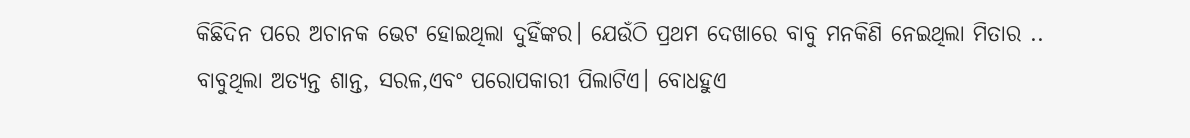କିଛିଦିନ ପରେ ଅଚାନକ ଭେଟ ହୋଇଥିଲା ଦୁହିଁଙ୍କର। ଯେଉଁଠି ପ୍ରଥମ ଦେଖାରେ ବାବୁ ମନକିଣି ନେଇଥିଲା ମିତାର ..
ବାବୁଥିଲା ଅତ୍ୟନ୍ତ ଶାନ୍ତ, ସରଳ,ଏବଂ ପରୋପକାରୀ ପିଲାଟିଏ। ବୋଧହୁଏ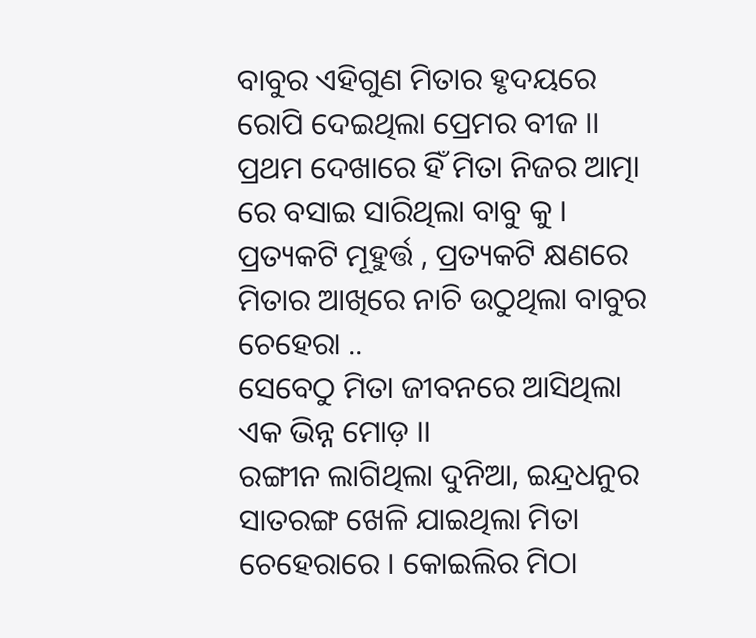ବାବୁର ଏହିଗୁଣ ମିତାର ହୃଦୟରେ ରୋପି ଦେଇଥିଲା ପ୍ରେମର ବୀଜ ।।
ପ୍ରଥମ ଦେଖାରେ ହିଁ ମିତା ନିଜର ଆତ୍ମା ରେ ବସାଇ ସାରିଥିଲା ବାବୁ କୁ । ପ୍ରତ୍ୟକଟି ମୂହୁର୍ତ୍ତ , ପ୍ରତ୍ୟକଟି କ୍ଷଣରେ ମିତାର ଆଖିରେ ନାଚି ଉଠୁଥିଲା ବାବୁର ଚେହେରା ..
ସେବେଠୁ ମିତା ଜୀବନରେ ଆସିଥିଲା ଏକ ଭିନ୍ନ ମୋଡ଼ ।।
ରଙ୍ଗୀନ ଲାଗିଥିଲା ଦୁନିଆ, ଇନ୍ଦ୍ରଧନୁର ସାତରଙ୍ଗ ଖେଳି ଯାଇଥିଲା ମିତା ଚେହେରାରେ । କୋଇଲିର ମିଠା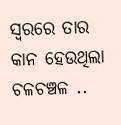ସ୍ୱରରେ ତାର କାନ ହେଉଥିଲା ଚଳଚଞ୍ଚଳ ..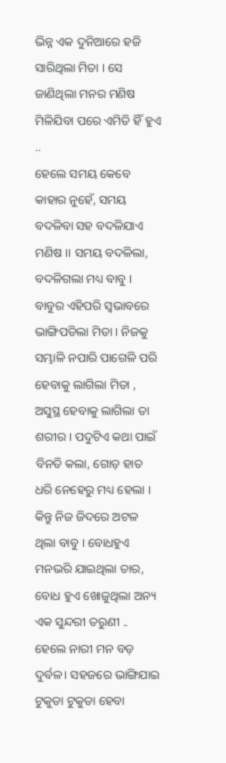ଭିନ୍ନ ଏକ ଦୁନିଆରେ ହଜି ସାରିଥିଲା ମିତା । ସେ ଜାଣିଥିଲା ମନର ମଣିଷ ମିଳିଯିବା ପରେ ଏମିତି ହିଁ ହୁଏ ..
ହେଲେ ସମୟ କେବେ କାହାର ନୁହେଁ, ସମୟ ବଦଳିବା ସହ ବଦଳିଯାଏ ମଣିଷ ।। ସମୟ ବଦଳିଲା, ବଦଳିଗଲା ମଧ୍ୟ ବାବୁ ।
ବାବୁର ଏହିପରି ସ୍ୱଭାବରେ ଭାଙ୍ଗିପଡିଲା ମିତା । ନିଜକୁ ସମ୍ଭାଳି ନପାରି ପାଗେଳି ପରି ହେବାକୁ ଲାଗିଲା ମିତା , ଅସୁସ୍ଥ ହେବାକୁ ଲାଗିଲା ତା ଶରୀର । ପଦୁଟିଏ କଥା ପାଇଁ ବିନତି କଲା, ଗୋଡ଼ ହାତ ଧରି ନେହେରୁ ମଧ୍ୟ ହେଲା । କିନ୍ତୁ ନିଜ ଜିଦରେ ଅଟଳ ଥିଲା ବାବୁ । ବୋଧହୁଏ ମନଭରି ଯାଇଥିଲା ତାର, ବୋଧ ହୁଏ ଖୋଜୁଥିଲା ଅନ୍ୟ ଏକ ସୁନ୍ଦରୀ ତରୁଣୀ ..
ହେଲେ ନାରୀ ମନ ବଡ଼ ଦୁର୍ବଳ। ସହଜରେ ଭାଙ୍ଗିଯାଇ ଟୁକୁଡା ଟୁକୁଡା ହେବା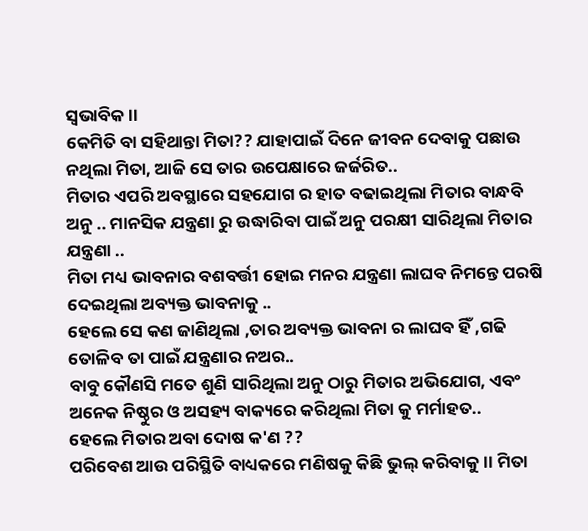ସ୍ୱଭାବିକ ।।
କେମିତି ବା ସହିଥାନ୍ତା ମିତା?? ଯାହାପାଇଁ ଦିନେ ଜୀବନ ଦେବାକୁ ପଛାଉ ନଥିଲା ମିତା, ଆଜି ସେ ତାର ଉପେକ୍ଷାରେ ଜର୍ଜରିତ..
ମିତାର ଏପରି ଅବସ୍ଥାରେ ସହଯୋଗ ର ହାତ ବଢାଇଥିଲା ମିତାର ବାନ୍ଧବି ଅନୁ .. ମାନସିକ ଯନ୍ତ୍ରଣା ରୁ ଉଦ୍ଧାରିବା ପାଇଁ ଅନୁ ପରକ୍ଷୀ ସାରିଥିଲା ମିତାର ଯନ୍ତ୍ରଣା ..
ମିତା ମଧ୍ୟ ଭାବନାର ବଶବର୍ତ୍ତୀ ହୋଇ ମନର ଯନ୍ତ୍ରଣା ଲାଘବ ନିମନ୍ତେ ପରଷି ଦେଇଥିଲା ଅବ୍ୟକ୍ତ ଭାବନାକୁ ..
ହେଲେ ସେ କଣ ଜାଣିଥିଲା ,ତାର ଅବ୍ୟକ୍ତ ଭାବନା ର ଲାଘବ ହିଁ ,ଗଢି ତୋଳିବ ତା ପାଇଁ ଯନ୍ତ୍ରଣାର ନଅର..
ବାବୁ କୌଣସି ମତେ ଶୁଣି ସାରିଥିଲା ଅନୁ ଠାରୁ ମିତାର ଅଭିଯୋଗ, ଏବଂ ଅନେକ ନିଷ୍ଠୁର ଓ ଅସହ୍ୟ ବାକ୍ୟରେ କରିଥିଲା ମିତା କୁ ମର୍ମାହତ..
ହେଲେ ମିତାର ଅବା ଦୋଷ କ'ଣ ??
ପରିବେଶ ଆଉ ପରିସ୍ଥିତି ବାଧ୍ୟକରେ ମଣିଷକୁ କିଛି ଭୁଲ୍ କରିବାକୁ ।। ମିତା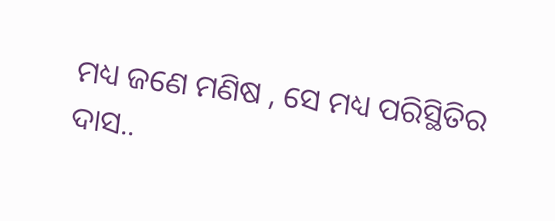ମଧ୍ୟ ଜଣେ ମଣିଷ , ସେ ମଧ୍ୟ ପରିସ୍ଥିତିର ଦାସ..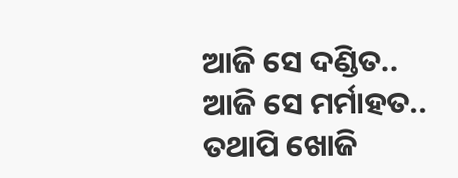ଆଜି ସେ ଦଣ୍ଡିତ..
ଆଜି ସେ ମର୍ମାହତ..
ତଥାପି ଖୋଜି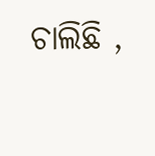ଚାଲିଛି ,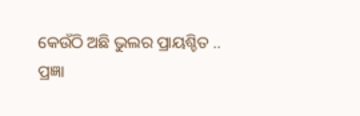କେଉଁଠି ଅଛି ଭୁଲର ପ୍ରାୟଶ୍ଚିତ ..
ପ୍ରଜ୍ଞା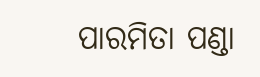ପାରମିତା ପଣ୍ଡା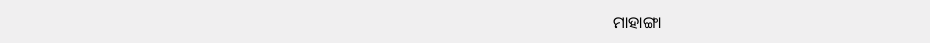ମାହାଙ୍ଗା